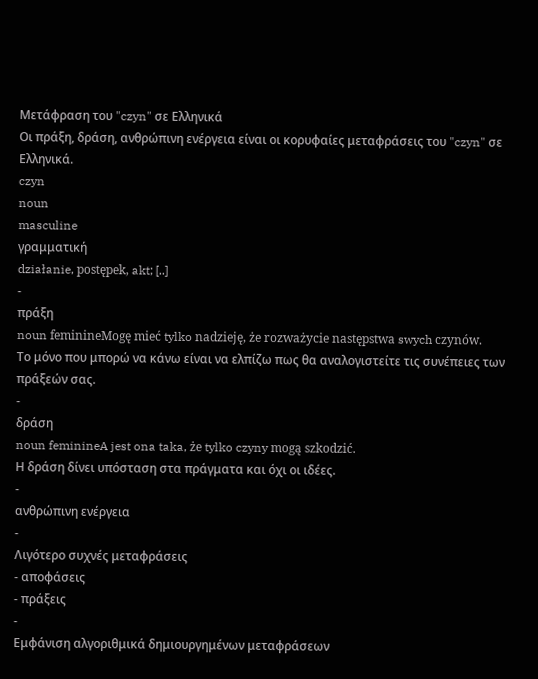Μετάφραση του "czyn" σε Ελληνικά
Οι πράξη, δράση, ανθρώπινη ενέργεια είναι οι κορυφαίες μεταφράσεις του "czyn" σε Ελληνικά.
czyn
noun
masculine
γραμματική
działanie, postępek, akt; [..]
-
πράξη
noun feminineMogę mieć tylko nadzieję, że rozważycie następstwa swych czynów.
Το μόνο που μπορώ να κάνω είναι να ελπίζω πως θα αναλογιστείτε τις συνέπειες των πράξεών σας.
-
δράση
noun feminineA jest ona taka, że tylko czyny mogą szkodzić.
Η δράση δίνει υπόσταση στα πράγματα και όχι οι ιδέες.
-
ανθρώπινη ενέργεια
-
Λιγότερο συχνές μεταφράσεις
- αποφάσεις
- πράξεις
-
Εμφάνιση αλγοριθμικά δημιουργημένων μεταφράσεων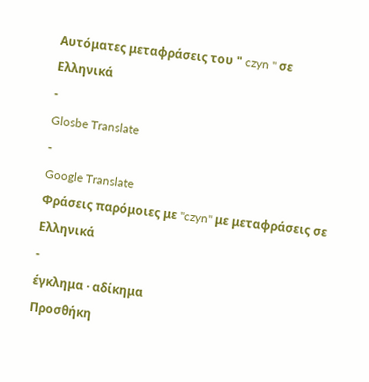Αυτόματες μεταφράσεις του " czyn " σε Ελληνικά
-
Glosbe Translate
-
Google Translate
Φράσεις παρόμοιες με "czyn" με μεταφράσεις σε Ελληνικά
-
έγκλημα · αδίκημα
Προσθήκη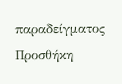παραδείγματος
Προσθήκη